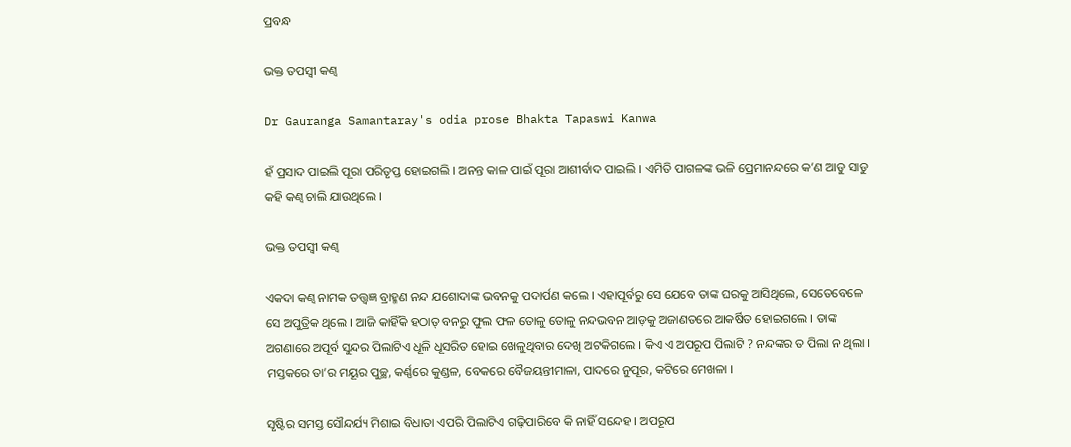ପ୍ରବନ୍ଧ

ଭକ୍ତ ତପସ୍ୱୀ କଣ୍ୱ

Dr Gauranga Samantaray's odia prose Bhakta Tapaswi Kanwa

ହଁ ପ୍ରସାଦ ପାଇଲି ପୂରା ପରିତୃପ୍ତ ହୋଇଗଲି । ଅନନ୍ତ କାଳ ପାଇଁ ପୂରା ଆଶୀର୍ବାଦ ପାଇଲି । ଏମିତି ପାଗଳଙ୍କ ଭଳି ପ୍ରେମାନନ୍ଦରେ କ’ଣ ଆଡୁ ସାଡୁ କହି କଣ୍ୱ ଚାଲି ଯାଉଥିଲେ ।

ଭକ୍ତ ତପସ୍ୱୀ କଣ୍ୱ

ଏକଦା କଣ୍ୱ ନାମକ ତତ୍ତ୍ୱଜ୍ଞ ବ୍ରାହ୍ମଣ ନନ୍ଦ ଯଶୋଦାଙ୍କ ଭବନକୁ ପଦାର୍ପଣ କଲେ । ଏହାପୂର୍ବରୁ ସେ ଯେବେ ତାଙ୍କ ଘରକୁ ଆସିଥିଲେ, ସେତେବେଳେ ସେ ଅପୁତ୍ରିକ ଥିଲେ । ଆଜି କାହିଁକି ହଠାତ୍ ବନରୁ ଫୁଲ ଫଳ ତୋଳୁ ତୋଳୁ ନନ୍ଦଭବନ ଆଡ଼କୁ ଅଜାଣତରେ ଆକର୍ଷିତ ହୋଇଗଲେ । ତାଙ୍କ ଅଗଣାରେ ଅପୂର୍ବ ସୁନ୍ଦର ପିଲାଟିଏ ଧୂଳି ଧୂସରିତ ହୋଇ ଖେଳୁଥିବାର ଦେଖି ଅଟକିଗଲେ । କିଏ ଏ ଅପରୂପ ପିଲାଟି ? ନନ୍ଦଙ୍କର ତ ପିଲା ନ ଥିଲା । ମସ୍ତକରେ ତା’ର ମୟୂର ପୁଚ୍ଛ, କର୍ଣ୍ଣରେ କୁଣ୍ଡଳ, ବେକରେ ବୈଜୟନ୍ତୀମାଳା, ପାଦରେ ନୁପୂର, କଟିରେ ମେଖଳା ।

ସୃଷ୍ଟିର ସମସ୍ତ ସୌନ୍ଦର୍ଯ୍ୟ ମିଶାଇ ବିଧାତା ଏପରି ପିଲାଟିଏ ଗଢ଼ିପାରିବେ କି ନାହିଁ ସନ୍ଦେହ । ଅପରୂପ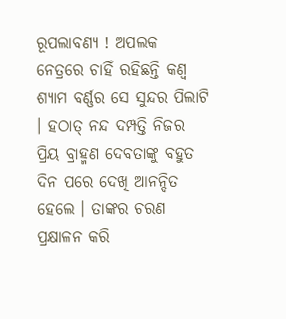ରୂପଲାବଣ୍ୟ ! ଅପଲକ ନେତ୍ରରେ ଚାହିଁ ରହିଛନ୍ତି କଣ୍ୱ ଶ୍ୟାମ ବର୍ଣ୍ଣର ସେ ସୁନ୍ଦର ପିଲାଟି । ହଠାତ୍ ନନ୍ଦ ଦମ୍ପତ୍ତି ନିଜର ପ୍ରିୟ ବ୍ରାହ୍ମଣ ଦେବତାଙ୍କୁ ବହୁତ ଦିନ ପରେ ଦେଖି ଆନନ୍ଦିତ ହେଲେ । ତାଙ୍କର ଚରଣ ପ୍ରକ୍ଷାଳନ କରି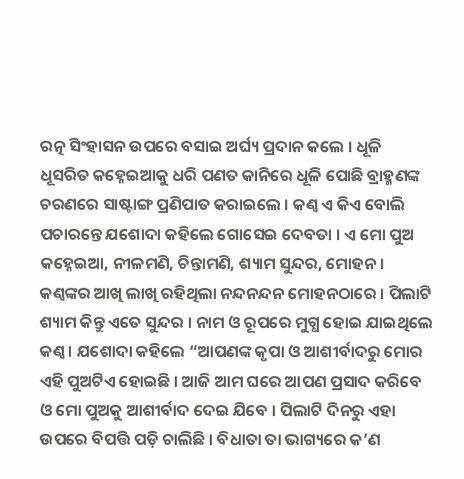ରତ୍ନ ସିଂହାସନ ଉପରେ ବସାଇ ଅର୍ଘ୍ୟ ପ୍ରଦାନ କଲେ । ଧୂଳି ଧୂସରିତ କହ୍ନେଇଆକୁ ଧରି ପଣତ କାନିରେ ଧୂଳି ପୋଛି ବ୍ରାହ୍ମଣଙ୍କ ଚରଣରେ ସାଷ୍ଟାଙ୍ଗ ପ୍ରଣିପାତ କରାଇଲେ । କଣ୍ୱ ଏ କିଏ ବୋଲି ପଚାରନ୍ତେ ଯଶୋଦା କହିଲେ ଗୋସେଇ ଦେବତା । ଏ ମୋ ପୁଅ କହ୍ନେଇଆ, ନୀଳମଣି, ଚିନ୍ତାମଣି, ଶ୍ୟାମ ସୁନ୍ଦର, ମୋହନ । କଣ୍ୱଙ୍କର ଆଖି ଲାଖି ରହିଥିଲା ନନ୍ଦନନ୍ଦନ ମୋହନଠାରେ । ପିଲାଟି ଶ୍ୟାମ କିନ୍ତୁ ଏତେ ସୁନ୍ଦର । ନାମ ଓ ରୂପରେ ମୁଗ୍ଧ ହୋଇ ଯାଇଥିଲେ କଣ୍ୱ । ଯଶୋଦା କହିଲେ “ଆପଣଙ୍କ କୃପା ଓ ଆଶୀର୍ବାଦରୁ ମୋର ଏହି ପୁଅଟିଏ ହୋଇଛି । ଆଜି ଆମ ଘରେ ଆପଣ ପ୍ରସାଦ କରିବେ ଓ ମୋ ପୁଅକୁ ଆଶୀର୍ବାଦ ଦେଇ ଯିବେ । ପିଲାଟି ଦିନରୁ ଏହା ଉପରେ ବିପତ୍ତି ପଡ଼ି ଚାଲିଛି । ବିଧାତା ତା ଭାଗ୍ୟରେ କ’ଣ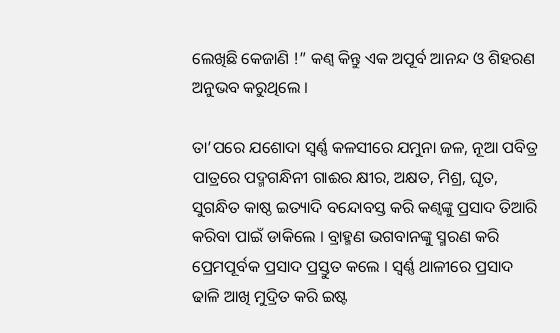ଲେଖିଛି କେଜାଣି !” କଣ୍ୱ କିନ୍ତୁ ଏକ ଅପୂର୍ବ ଆନନ୍ଦ ଓ ଶିହରଣ ଅନୁଭବ କରୁଥିଲେ ।

ତା’ପରେ ଯଶୋଦା ସ୍ୱର୍ଣ୍ଣ କଳସୀରେ ଯମୁନା ଜଳ, ନୂଆ ପବିତ୍ର ପାତ୍ରରେ ପଦ୍ମଗନ୍ଧିନୀ ଗାଈର କ୍ଷୀର, ଅକ୍ଷତ, ମିଶ୍ର, ଘୃତ, ସୁଗନ୍ଧିତ କାଷ୍ଠ ଇତ୍ୟାଦି ବନ୍ଦୋବସ୍ତ କରି କଣ୍ୱଙ୍କୁ ପ୍ରସାଦ ତିଆରି କରିବା ପାଇଁ ଡାକିଲେ । ବ୍ରାହ୍ମଣ ଭଗବାନଙ୍କୁ ସ୍ମରଣ କରି ପ୍ରେମପୂର୍ବକ ପ୍ରସାଦ ପ୍ରସ୍ତୁତ କଲେ । ସ୍ୱର୍ଣ୍ଣ ଥାଳୀରେ ପ୍ରସାଦ ଢାଳି ଆଖି ମୁଦ୍ରିତ କରି ଇଷ୍ଟ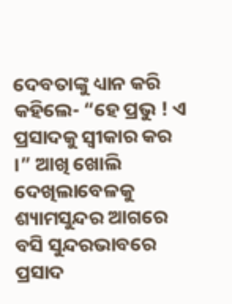ଦେବତାଙ୍କୁ ଧ୍ୟାନ କରି କହିଲେ- “ହେ ପ୍ରଭୁ ! ଏ ପ୍ରସାଦକୁ ସ୍ୱୀକାର କର ।” ଆଖି ଖୋଲି ଦେଖିଲାବେଳକୁ ଶ୍ୟାମସୁନ୍ଦର ଆଗରେ ବସି ସୁନ୍ଦରଭାବରେ ପ୍ରସାଦ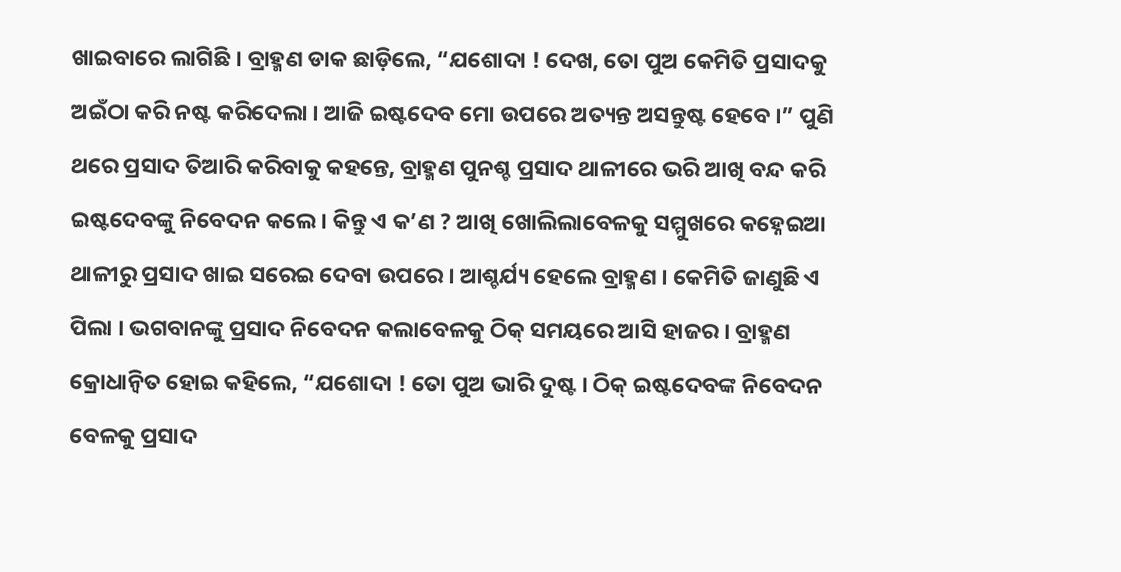ଖାଇବାରେ ଲାଗିଛି । ବ୍ରାହ୍ମଣ ଡାକ ଛାଡ଼ିଲେ, “ଯଶୋଦା ! ଦେଖ, ତୋ ପୁଅ କେମିତି ପ୍ରସାଦକୁ ଅଇଁଠା କରି ନଷ୍ଟ କରିଦେଲା । ଆଜି ଇଷ୍ଟଦେବ ମୋ ଉପରେ ଅତ୍ୟନ୍ତ ଅସନ୍ତୁଷ୍ଟ ହେବେ ।” ପୁଣି ଥରେ ପ୍ରସାଦ ତିଆରି କରିବାକୁ କହନ୍ତେ, ବ୍ରାହ୍ମଣ ପୁନଶ୍ଚ ପ୍ରସାଦ ଥାଳୀରେ ଭରି ଆଖି ବନ୍ଦ କରି ଇଷ୍ଟଦେବଙ୍କୁ ନିବେଦନ କଲେ । କିନ୍ତୁ ଏ କ’ଣ ? ଆଖି ଖୋଲିଲାବେଳକୁ ସମ୍ମୁଖରେ କହ୍ନେଇଆ ଥାଳୀରୁ ପ୍ରସାଦ ଖାଇ ସରେଇ ଦେବା ଉପରେ । ଆଶ୍ଚର୍ଯ୍ୟ ହେଲେ ବ୍ରାହ୍ମଣ । କେମିତି ଜାଣୁଛି ଏ ପିଲା । ଭଗବାନଙ୍କୁ ପ୍ରସାଦ ନିବେଦନ କଲାବେଳକୁ ଠିକ୍ ସମୟରେ ଆସି ହାଜର । ବ୍ରାହ୍ମଣ କ୍ରୋଧାନ୍ୱିତ ହୋଇ କହିଲେ, “ଯଶୋଦା ! ତୋ ପୁଅ ଭାରି ଦୁଷ୍ଟ । ଠିକ୍ ଇଷ୍ଟଦେବଙ୍କ ନିବେଦନ ବେଳକୁ ପ୍ରସାଦ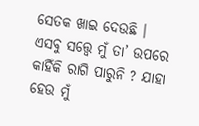ସେତକ ଖାଇ ଦେଉଛି । ଏସବୁ ସତ୍ତ୍ୱେ ମୁଁ ତା’ ଉପରେ କାହିଁକି ରାଗି ପାରୁନି ? ଯାହା ହେଉ ମୁଁ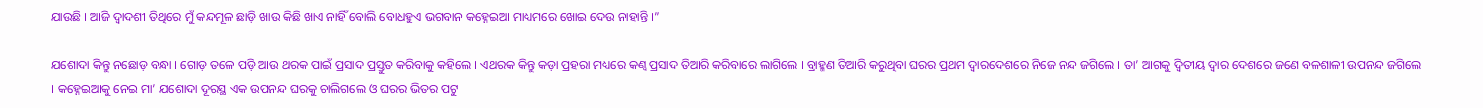ଯାଉଛି । ଆଜି ଦ୍ୱାଦଶୀ ତିଥିରେ ମୁଁ କନ୍ଦମୂଳ ଛାଡ଼ି ଖାଉ କିଛି ଖାଏ ନାହିଁ ବୋଲି ବୋଧହୁଏ ଭଗବାନ କହ୍ନେଇଆ ମାଧ୍ୟମରେ ଖୋଇ ଦେଉ ନାହାନ୍ତି ।”

ଯଶୋଦା କିନ୍ତୁ ନଛୋଡ଼ ବନ୍ଧା । ଗୋଡ଼ ତଳେ ପଡ଼ି ଆଉ ଥରକ ପାଇଁ ପ୍ରସାଦ ପ୍ରସ୍ତୁତ କରିବାକୁ କହିଲେ । ଏଥରକ କିନ୍ତୁ କଡ଼ା ପ୍ରହରା ମଧ୍ୟରେ କଣ୍ୱ ପ୍ରସାଦ ତିଆରି କରିବାରେ ଲାଗିଲେ । ବ୍ରାହ୍ମଣ ତିଆରି କରୁଥିବା ଘରର ପ୍ରଥମ ଦ୍ୱାରଦେଶରେ ନିଜେ ନନ୍ଦ ଜଗିଲେ । ତା’ ଆଗକୁ ଦ୍ୱିତୀୟ ଦ୍ୱାର ଦେଶରେ ଜଣେ ବଳଶାଳୀ ଉପନନ୍ଦ ଜଗିଲେ । କହ୍ନେଇଆକୁ ନେଇ ମା’ ଯଶୋଦା ଦୂରସ୍ଥ ଏକ ଉପନନ୍ଦ ଘରକୁ ଚାଲିଗଲେ ଓ ଘରର ଭିତର ପଟୁ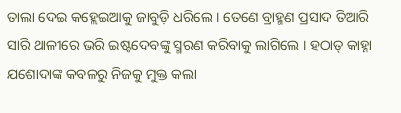ତାଲା ଦେଇ କହ୍ଲେଇଆକୁ ଜାବୁଡ଼ି ଧରିଲେ । ତେଣେ ବ୍ରାହ୍ମଣ ପ୍ରସାଦ ତିଆରି ସାରି ଥାଳୀରେ ଭରି ଇଷ୍ଟଦେବଙ୍କୁ ସ୍ମରଣ କରିବାକୁ ଲାଗିଲେ । ହଠାତ୍ କାହ୍ନା ଯଶୋଦାଙ୍କ କବଳରୁ ନିଜକୁ ମୁକ୍ତ କଲା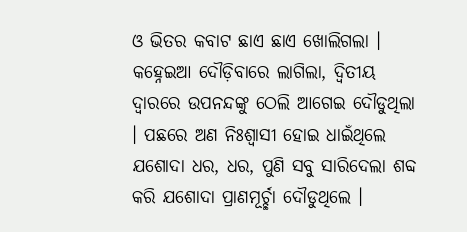ଓ ଭିତର କବାଟ ଛାଏ ଛାଏ ଖୋଲିଗଲା । କହ୍ନେଇଆ ଦୌଡ଼ିବାରେ ଲାଗିଲା, ଦ୍ୱିତୀୟ ଦ୍ୱାରରେ ଉପନନ୍ଦଙ୍କୁ ଠେଲି ଆଗେଇ ଦୌଡୁଥିଲା । ପଛରେ ଅଣ ନିଃଶ୍ୱାସୀ ହୋଇ ଧାଇଁଥିଲେ ଯଶୋଦା ଧର, ଧର, ପୁଣି ସବୁ ସାରିଦେଲା ଶବ୍ଦ କରି ଯଶୋଦା ପ୍ରାଣମୂର୍ଚ୍ଛା ଦୌଡୁଥିଲେ ।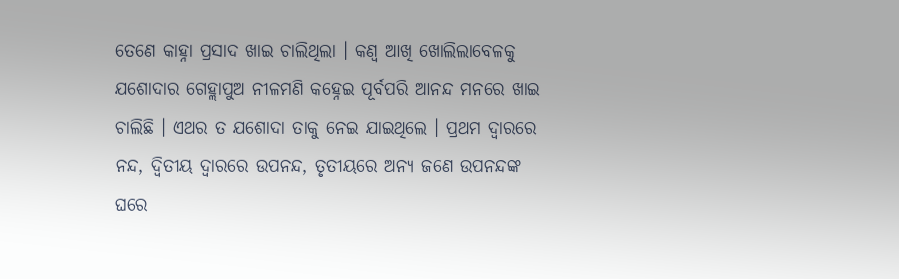ତେଣେ କାହ୍ନା ପ୍ରସାଦ ଖାଇ ଚାଲିଥିଲା । କଣ୍ୱ ଆଖି ଖୋଲିଲାବେଳକୁ ଯଶୋଦାର ଗେହ୍ଲାପୁଅ ନୀଳମଣି କହ୍ନେଇ ପୂର୍ବପରି ଆନନ୍ଦ ମନରେ ଖାଇ ଚାଲିଛି । ଏଥର ତ ଯଶୋଦା ତାକୁ ନେଇ ଯାଇଥିଲେ । ପ୍ରଥମ ଦ୍ୱାରରେ ନନ୍ଦ, ଦ୍ୱିତୀୟ ଦ୍ୱାରରେ ଉପନନ୍ଦ, ତୃତୀୟରେ ଅନ୍ୟ ଜଣେ ଉପନନ୍ଦଙ୍କ ଘରେ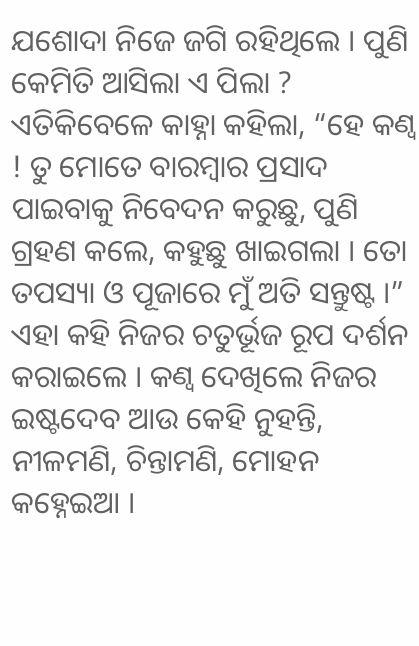ଯଶୋଦା ନିଜେ ଜଗି ରହିଥିଲେ । ପୁଣି କେମିତି ଆସିଲା ଏ ପିଲା ? ଏତିକିବେଳେ କାହ୍ନା କହିଲା, “ହେ କଣ୍ୱ ! ତୁ ମୋତେ ବାରମ୍ୱାର ପ୍ରସାଦ ପାଇବାକୁ ନିବେଦନ କରୁଛୁ, ପୁଣି ଗ୍ରହଣ କଲେ, କହୁଛୁ ଖାଇଗଲା । ତୋ ତପସ୍ୟା ଓ ପୂଜାରେ ମୁଁ ଅତି ସନ୍ତୁଷ୍ଟ ।” ଏହା କହି ନିଜର ଚତୁର୍ଭୂଜ ରୂପ ଦର୍ଶନ କରାଇଲେ । କଣ୍ୱ ଦେଖିଲେ ନିଜର ଇଷ୍ଟଦେବ ଆଉ କେହି ନୁହନ୍ତି, ନୀଳମଣି, ଚିନ୍ତାମଣି, ମୋହନ କହ୍ନେଇଆ ।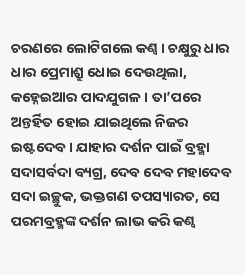ଚରଣରେ ଲୋଟିଗଲେ କଣ୍ୱ । ଚକ୍ଷୁରୁ ଧାର ଧାର ପ୍ରେମାଶ୍ରୁ ଧୋଇ ଦେଉଥିଲା, କହ୍ନେଇଆର ପାଦଯୁଗଳ । ତା’ପରେ ଅନ୍ତର୍ହିତ ହୋଇ ଯାଇଥିଲେ ନିଜର ଇଷ୍ଟଦେବ । ଯାହାର ଦର୍ଶନ ପାଇଁ ବ୍ରହ୍ମା ସଦାସର୍ବଦା ବ୍ୟଗ୍ର, ଦେବ ଦେବ ମହାଦେବ ସଦା ଇଚ୍ଛୁକ, ଭକ୍ତଗଣ ତପସ୍ୟାରତ, ସେ ପରମବ୍ରହ୍ମଙ୍କ ଦର୍ଶନ ଲାଭ କରି କଣ୍ୱ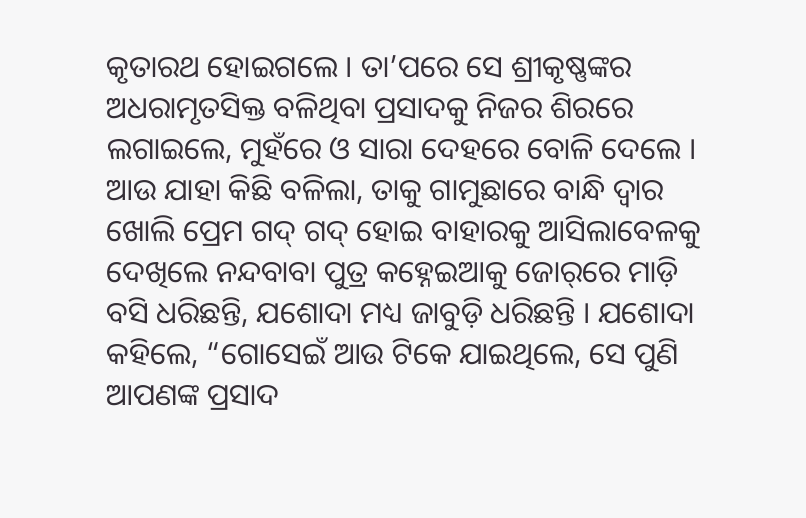କୃତାରଥ ହୋଇଗଲେ । ତା’ପରେ ସେ ଶ୍ରୀକୃଷ୍ଣଙ୍କର ଅଧରାମୃତସିକ୍ତ ବଳିଥିବା ପ୍ରସାଦକୁ ନିଜର ଶିରରେ ଲଗାଇଲେ, ମୁହଁରେ ଓ ସାରା ଦେହରେ ବୋଳି ଦେଲେ । ଆଉ ଯାହା କିଛି ବଳିଲା, ତାକୁ ଗାମୁଛାରେ ବାନ୍ଧି ଦ୍ୱାର ଖୋଲି ପ୍ରେମ ଗଦ୍ ଗଦ୍ ହୋଇ ବାହାରକୁ ଆସିଲାବେଳକୁ ଦେଖିଲେ ନନ୍ଦବାବା ପୁତ୍ର କହ୍ନେଇଆକୁ ଜୋର୍‌ରେ ମାଡ଼ି ବସି ଧରିଛନ୍ତି, ଯଶୋଦା ମଧ୍ୟ ଜାବୁଡ଼ି ଧରିଛନ୍ତି । ଯଶୋଦା କହିଲେ, “ଗୋସେଇଁ ଆଉ ଟିକେ ଯାଇଥିଲେ, ସେ ପୁଣି ଆପଣଙ୍କ ପ୍ରସାଦ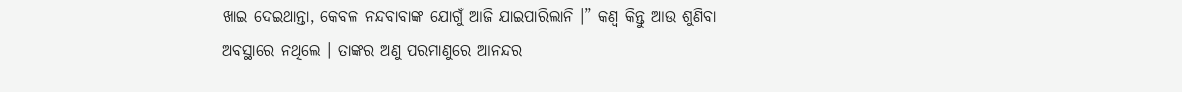ଖାଇ ଦେଇଥାନ୍ତା, କେବଳ ନନ୍ଦବାବାଙ୍କ ଯୋଗୁଁ ଆଜି ଯାଇପାରିଲାନି ।” କଣ୍ୱ କିନ୍ତୁ ଆଉ ଶୁଣିବା ଅବସ୍ଥାରେ ନଥିଲେ । ତାଙ୍କର ଅଣୁ ପରମାଣୁରେ ଆନନ୍ଦର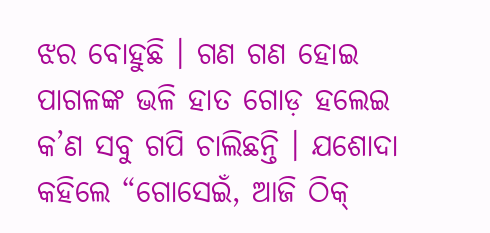ଝର ବୋହୁଛି । ଗଣ ଗଣ ହୋଇ ପାଗଳଙ୍କ ଭଳି ହାତ ଗୋଡ଼ ହଲେଇ କ’ଣ ସବୁ ଗପି ଚାଲିଛନ୍ତି । ଯଶୋଦା କହିଲେ “ଗୋସେଇଁ, ଆଜି ଠିକ୍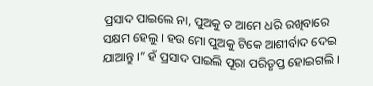ପ୍ରସାଦ ପାଇଲେ ନା, ପୁଅକୁ ତ ଆମେ ଧରି ରଖିବାରେ ସକ୍ଷମ ହେଲୁ । ହଉ ମୋ ପୁଅକୁ ଟିକେ ଆଶୀର୍ବାଦ ଦେଇ ଯାଆନ୍ତୁ ।” ହଁ ପ୍ରସାଦ ପାଇଲି ପୂରା ପରିତୃପ୍ତ ହୋଇଗଲି ।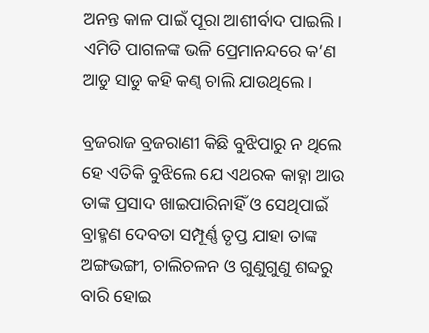ଅନନ୍ତ କାଳ ପାଇଁ ପୂରା ଆଶୀର୍ବାଦ ପାଇଲି । ଏମିତି ପାଗଳଙ୍କ ଭଳି ପ୍ରେମାନନ୍ଦରେ କ’ଣ ଆଡୁ ସାଡୁ କହି କଣ୍ୱ ଚାଲି ଯାଉଥିଲେ ।

ବ୍ରଜରାଜ ବ୍ରଜରାଣୀ କିଛି ବୁଝିପାରୁ ନ ଥିଲେ ହେ ଏତିକି ବୁଝିଲେ ଯେ ଏଥରକ କାହ୍ନା ଆଉ ତାଙ୍କ ପ୍ରସାଦ ଖାଇପାରିନାହିଁ ଓ ସେଥିପାଇଁ ବ୍ରାହ୍ମଣ ଦେବତା ସମ୍ପୂର୍ଣ୍ଣ ତୃପ୍ତ ଯାହା ତାଙ୍କ ଅଙ୍ଗଭଙ୍ଗୀ, ଚାଲିଚଳନ ଓ ଗୁଣୁଗୁଣୁ ଶବ୍ଦରୁ ବାରି ହୋଇ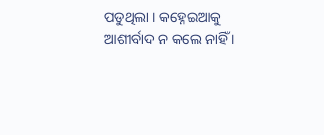ପଡୁଥିଲା । କହ୍ନେଇଆକୁ ଆଶୀର୍ବାଦ ନ କଲେ ନାହିଁ ।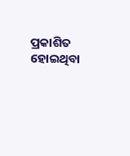ପ୍ରକାଶିତ ହୋଇଥିବା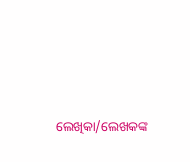ଲେଖିକା/ଲେଖକଙ୍କ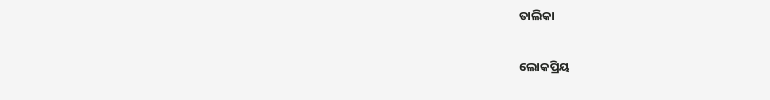ତାଲିକା

ଲୋକପ୍ରିୟ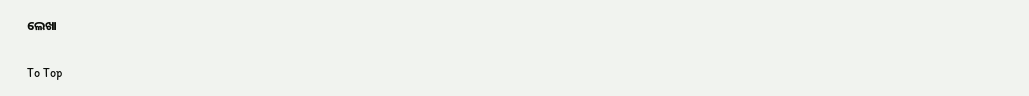ଲେଖା

To Top